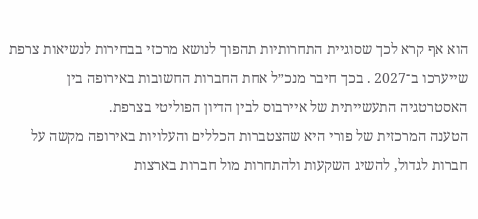הוא אף קרא לכך שסוגיית התחרותיות תהפוך לנושא מרכזי בבחירות לנשיאות צרפת שייערכו ב־2027 . בכך חיבר מנכ״ל אחת החברות החשובות באירופה בין האסטרטגיה התעשייתית של איירבוס לבין הדיון הפוליטי בצרפת.
הטענה המרכזית של פורי היא שהצטברות הכללים והעלויות באירופה מקשה על חברות לגדול, להשיג השקעות ולהתחרות מול חברות בארצות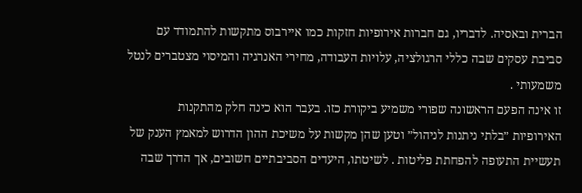הברית ובאסיה. לדבריו, גם חברות אירופיות חזקות כמו איירבוס מתקשות להתמודד עם סביבת עסקים שבה כללי הרגולציה, עלויות העבודה, מחירי האנרגיה והמיסוי מצטברים לנטל משמעותי .
זו אינה הפעם הראשונה שפורי משמיע ביקורת כזו. בעבר הוא כינה חלק מהתקנות האירופיות ״בלתי ניתנות לניהול״ וטען שהן מקשות על משיכת ההון הדרוש למאמץ הענק של תעשיית התעופה להפחתת פליטות . לשיטתו, היעדים הסביבתיים חשובים, אך הדרך שבה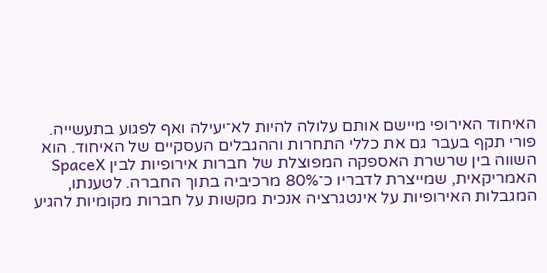האיחוד האירופי מיישם אותם עלולה להיות לא־יעילה ואף לפגוע בתעשייה.
פורי תקף בעבר גם את כללי התחרות וההגבלים העסקיים של האיחוד. הוא השווה בין שרשרת האספקה המפוצלת של חברות אירופיות לבין SpaceX האמריקאית, שמייצרת לדבריו כ־80% מרכיביה בתוך החברה. לטענתו, המגבלות האירופיות על אינטגרציה אנכית מקשות על חברות מקומיות להגיע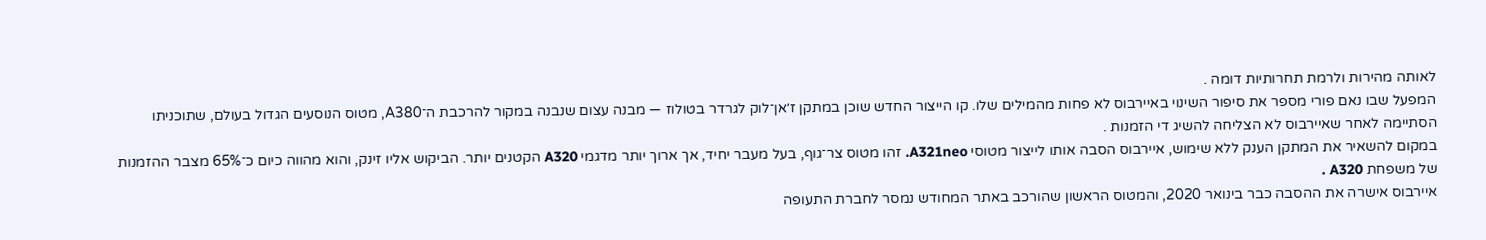לאותה מהירות ולרמת תחרותיות דומה .
המפעל שבו נאם פורי מספר את סיפור השינוי באיירבוס לא פחות מהמילים שלו. קו הייצור החדש שוכן במתקן ז׳אן־לוק לגרדר בטולוז — מבנה עצום שנבנה במקור להרכבת ה־A380, מטוס הנוסעים הגדול בעולם, שתוכניתו הסתיימה לאחר שאיירבוס לא הצליחה להשיג די הזמנות .
במקום להשאיר את המתקן הענק ללא שימוש, איירבוס הסבה אותו לייצור מטוסי A321neo. זהו מטוס צר־גוף, בעל מעבר יחיד, אך ארוך יותר מדגמי A320 הקטנים יותר. הביקוש אליו זינק, והוא מהווה כיום כ־65% מצבר ההזמנות של משפחת A320 .
איירבוס אישרה את ההסבה כבר בינואר 2020, והמטוס הראשון שהורכב באתר המחודש נמסר לחברת התעופה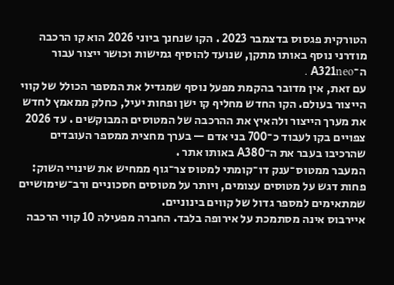הטורקית פגסוס בדצמבר 2023 . הקו שנחנך ביוני 2026 הוא קו הרכבה מודרני נוסף באותו מתקן, שנועד להוסיף גמישות וכושר ייצור עבור ה־A321neo .
עם זאת, אין מדובר בהקמת מפעל נוסף שמגדיל את המספר הכולל של קווי הייצור בעולם. הקו החדש מחליף קו ישן ופחות יעיל, כחלק ממאמץ לחדש את מערך הייצור ולהאיץ את ההרכבה של המטוסים המבוקשים . עד 2026 צפויים בקו לעבוד כ־700 בני אדם — בערך מחצית ממספר העובדים שהרכיבו בעבר את ה־A380 באותו אתר .
המעבר ממטוס־ענק דו־קומתי למטוס צר־גוף ממחיש את שינויי השוק: פחות דגש על מטוסים עצומים, ויותר על מטוסים חסכוניים ורב־שימושיים שמתאימים למספר גדול של קווים בינוניים.
איירבוס אינה מסתמכת על אירופה בלבד. החברה מפעילה 10 קווי הרכבה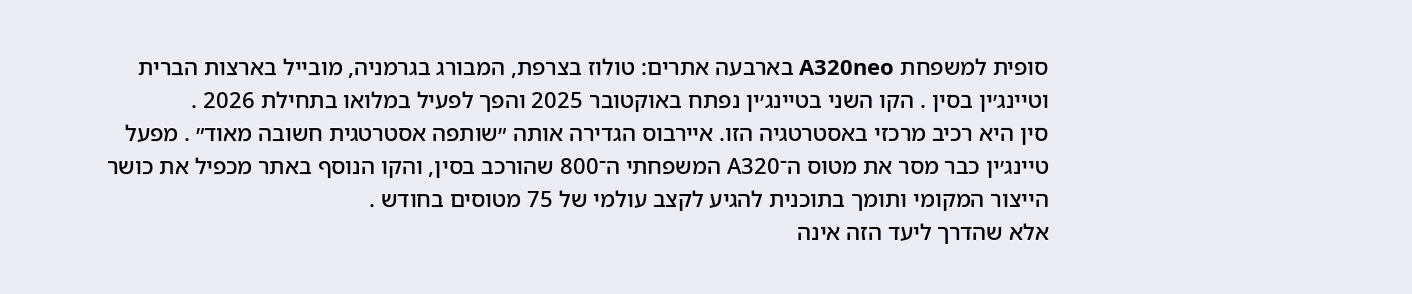סופית למשפחת A320neo בארבעה אתרים: טולוז בצרפת, המבורג בגרמניה, מובייל בארצות הברית וטיינג׳ין בסין . הקו השני בטיינג׳ין נפתח באוקטובר 2025 והפך לפעיל במלואו בתחילת 2026 .
סין היא רכיב מרכזי באסטרטגיה הזו. איירבוס הגדירה אותה ״שותפה אסטרטגית חשובה מאוד״ . מפעל טיינג׳ין כבר מסר את מטוס ה־A320 המשפחתי ה־800 שהורכב בסין, והקו הנוסף באתר מכפיל את כושר הייצור המקומי ותומך בתוכנית להגיע לקצב עולמי של 75 מטוסים בחודש .
אלא שהדרך ליעד הזה אינה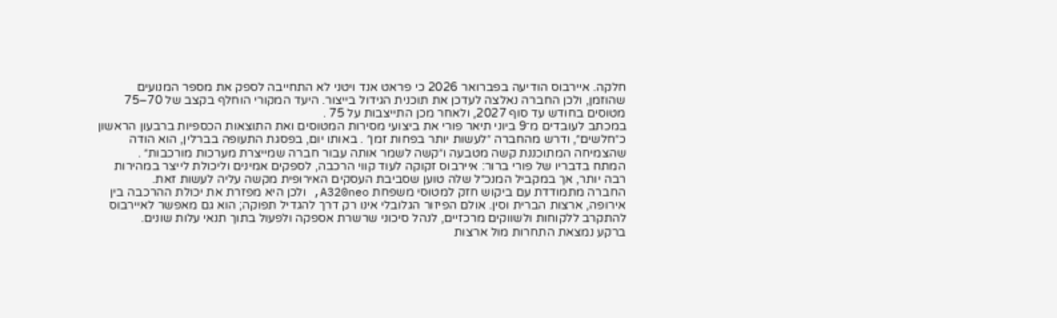חלקה. איירבוס הודיעה בפברואר 2026 כי פראט אנד ויטני לא התחייבה לספק את מספר המנועים שהוזמן, ולכן החברה נאלצה לעדכן את תוכנית הגידול בייצור. היעד המקורי הוחלף בקצב של 70–75 מטוסים בחודש עד סוף 2027, ולאחר מכן התייצבות על 75 .
במכתב לעובדים מ־9 ביוני תיאר פורי את ביצועי מסירות המטוסים ואת התוצאות הכספיות ברבעון הראשון כ״חלשים״, ודרש מהחברה ״לעשות יותר בפחות זמן״ . באותו יום, בפסגת התעופה בברלין, הוא הודה שהצמיחה המתוכננת קשה מטבעה ו״קשה לשמר אותה עבור חברה שמייצרת מערכות מורכבות״ .
המתח בדבריו של פורי ברור: איירבוס זקוקה לעוד קווי הרכבה, לספקים אמינים וליכולת לייצר במהירות רבה יותר, אך במקביל המנכ״ל שלה טוען שסביבת העסקים האירופית מקשה עליה לעשות זאת.
החברה מתמודדת עם ביקוש חזק למטוסי משפחת A320neo, ולכן היא מפזרת את יכולת ההרכבה בין אירופה, ארצות הברית וסין. אולם הפיזור הגלובלי אינו רק דרך להגדיל תפוקה; הוא גם מאפשר לאיירבוס להתקרב ללקוחות ולשווקים מרכזיים, לנהל סיכוני שרשרת אספקה ולפעול בתוך תנאי עלות שונים.
ברקע נמצאת התחרות מול ארצות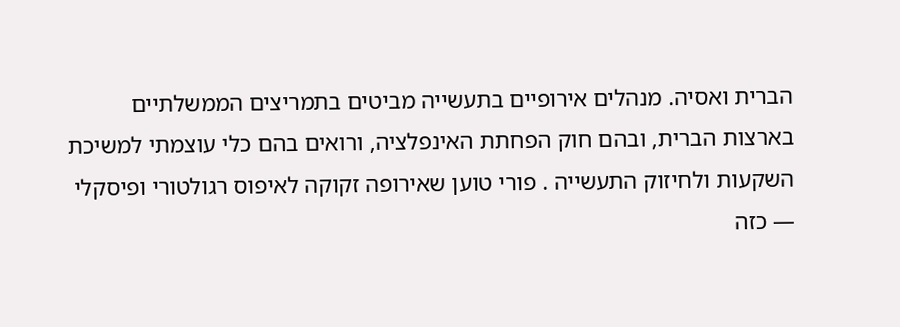הברית ואסיה. מנהלים אירופיים בתעשייה מביטים בתמריצים הממשלתיים בארצות הברית, ובהם חוק הפחתת האינפלציה, ורואים בהם כלי עוצמתי למשיכת השקעות ולחיזוק התעשייה . פורי טוען שאירופה זקוקה לאיפוס רגולטורי ופיסקלי — כזה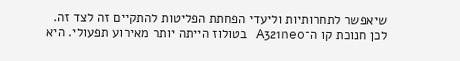שיאפשר לתחרותיות וליעדי הפחתת הפליטות להתקיים זה לצד זה.
לכן חנוכת קו ה־A321neo בטולוז הייתה יותר מאירוע תפעולי. היא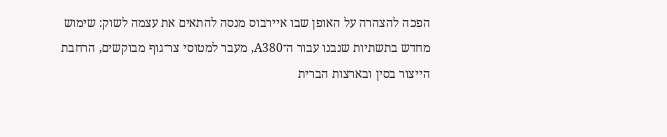הפכה להצהרה על האופן שבו איירבוס מנסה להתאים את עצמה לשוק: שימוש מחדש בתשתיות שנבנו עבור ה־A380, מעבר למטוסי צר־גוף מבוקשים, הרחבת הייצור בסין ובארצות הברית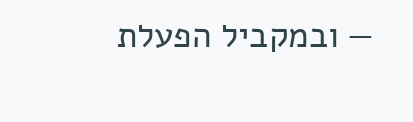— ובמקביל הפעלת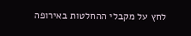לחץ על מקבלי ההחלטות באירופה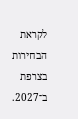לקראת הבחירות בצרפת ב־2027.